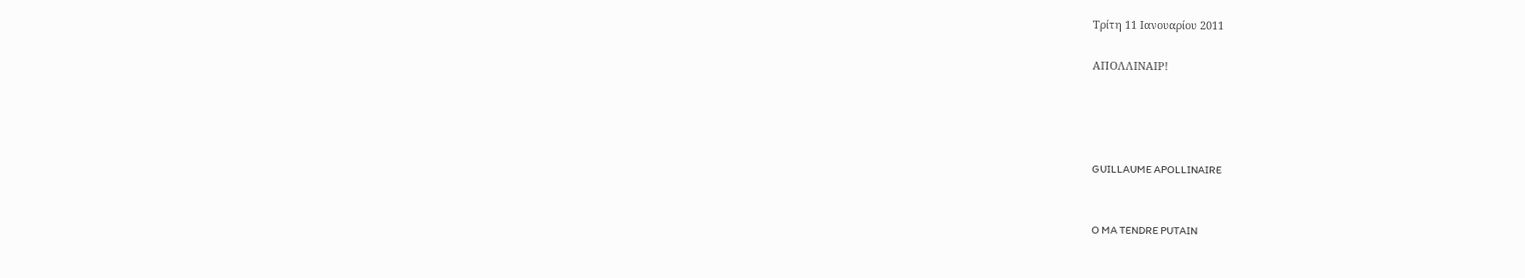Τρίτη 11 Ιανουαρίου 2011

ΑΠΟΛΛΙΝΑΙΡ!




GUILLAUME APOLLINAIRE


O MA TENDRE PUTAIN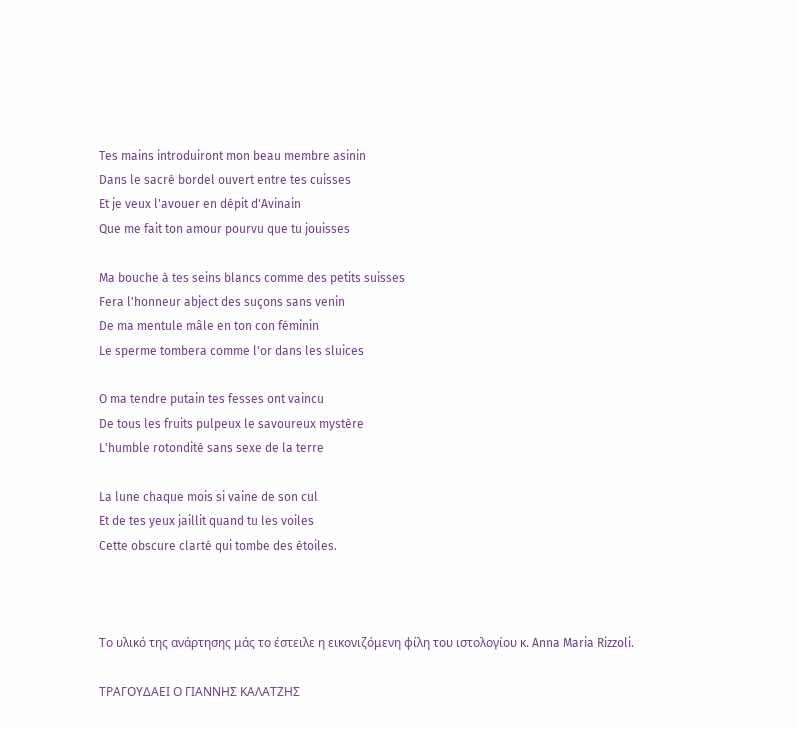Tes mains introduiront mon beau membre asinin
Dans le sacré bordel ouvert entre tes cuisses
Et je veux l'avouer en dépit d'Avinain
Que me fait ton amour pourvu que tu jouisses

Ma bouche à tes seins blancs comme des petits suisses
Fera l'honneur abject des suçons sans venin
De ma mentule mâle en ton con féminin
Le sperme tombera comme l'or dans les sluices

O ma tendre putain tes fesses ont vaincu
De tous les fruits pulpeux le savoureux mystère
L'humble rotondité sans sexe de la terre

La lune chaque mois si vaine de son cul
Et de tes yeux jaillit quand tu les voiles
Cette obscure clarté qui tombe des étoiles.



Το υλικό της ανάρτησης μάς το έστειλε η εικονιζόμενη φίλη του ιστολογίου κ. Anna Maria Rizzoli.

ΤΡΑΓΟΥΔΑΕΙ Ο ΓΙΑΝΝΗΣ ΚΑΛΑΤΖΗΣ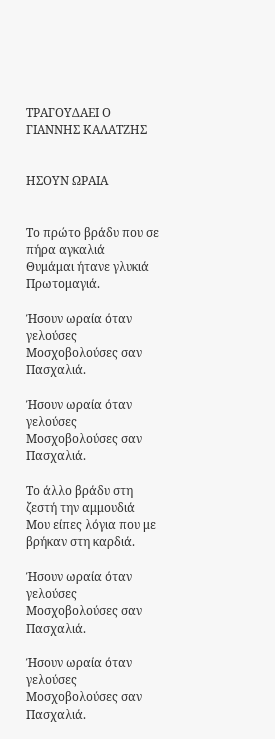ΤΡΑΓΟΥΔΑΕΙ Ο ΓΙΑΝΝΗΣ ΚΑΛΑΤΖΗΣ


ΗΣΟΥΝ ΩΡΑΙΑ


Το πρώτο βράδυ που σε πήρα αγκαλιά
Θυμάμαι ήτανε γλυκιά Πρωτομαγιά.

Ήσουν ωραία όταν γελούσες
Μοσχοβολούσες σαν Πασχαλιά.

Ήσουν ωραία όταν γελούσες
Μοσχοβολούσες σαν Πασχαλιά.

Το άλλο βράδυ στη ζεστή την αμμουδιά
Μου είπες λόγια που με βρήκαν στη καρδιά.

Ήσουν ωραία όταν γελούσες
Μοσχοβολούσες σαν Πασχαλιά.

Ήσουν ωραία όταν γελούσες
Μοσχοβολούσες σαν Πασχαλιά.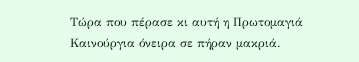Τώρα που πέρασε κι αυτή η Πρωτομαγιά
Καινούργια όνειρα σε πήραν μακριά.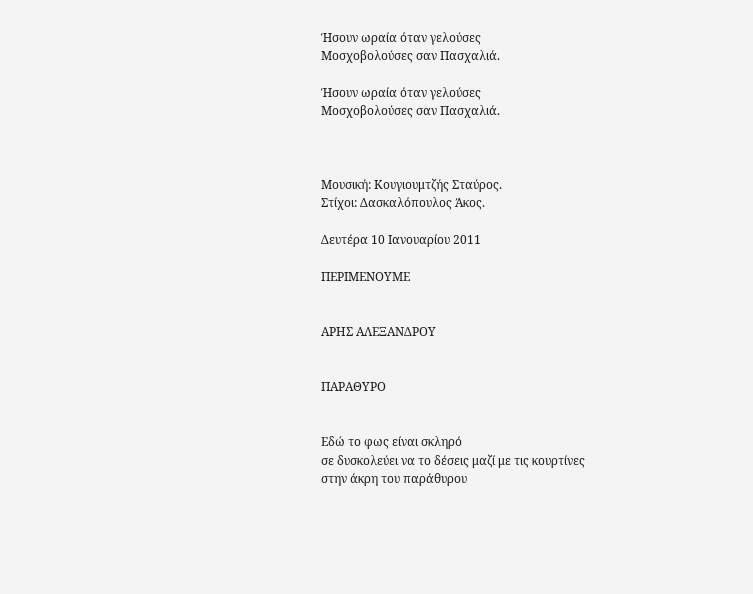Ήσουν ωραία όταν γελούσες
Μοσχοβολούσες σαν Πασχαλιά.

Ήσουν ωραία όταν γελούσες
Μοσχοβολούσες σαν Πασχαλιά.



Μουσική: Κουγιουμτζής Σταύρος.
Στίχοι: Δασκαλόπουλος Άκος.

Δευτέρα 10 Ιανουαρίου 2011

ΠΕΡΙΜΕΝΟΥΜΕ


ΑΡΗΣ ΑΛΕΞΑΝΔΡΟΥ


ΠΑΡΑΘΥΡΟ


Εδώ το φως είναι σκληρό
σε δυσκολεύει να το δέσεις μαζί με τις κουρτίνες
στην άκρη του παράθυρου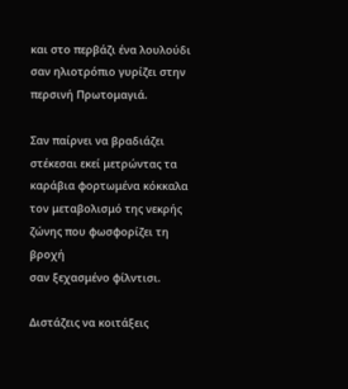και στο περβάζι ένα λουλούδι
σαν ηλιοτρόπιο γυρίζει στην περσινή Πρωτομαγιά.

Σαν παίρνει να βραδιάζει
στέκεσαι εκεί μετρώντας τα καράβια φορτωμένα κόκκαλα
τον μεταβολισμό της νεκρής ζώνης που φωσφορίζει τη βροχή
σαν ξεχασμένο φίλντισι.

Διστάζεις να κοιτάξεις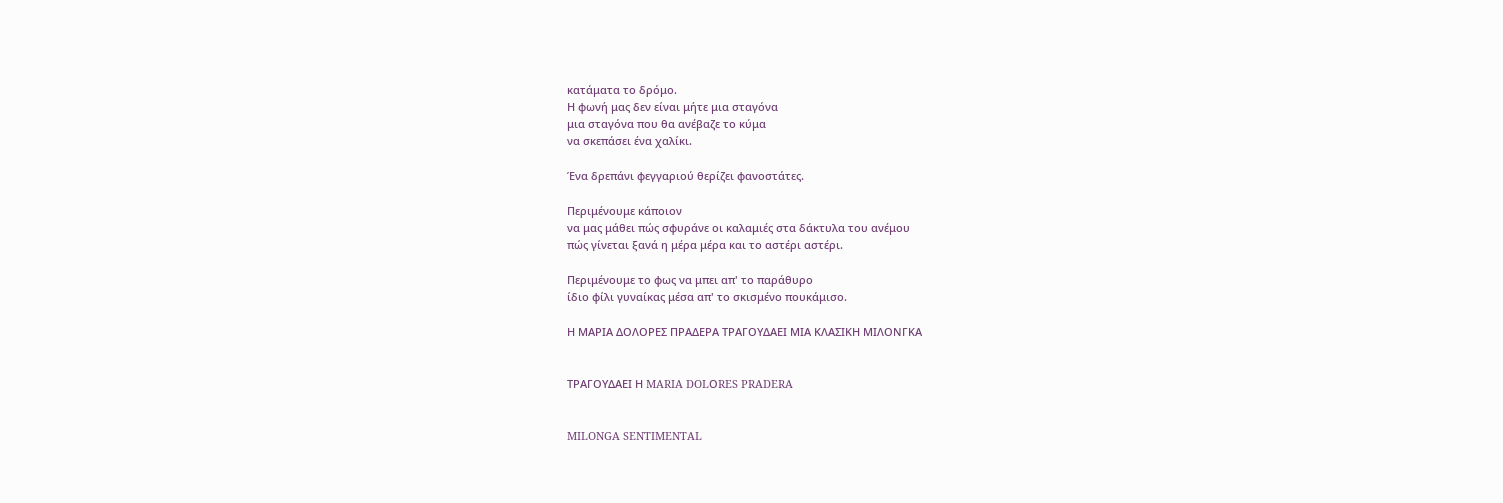κατάματα το δρόμο.
Η φωνή μας δεν είναι μήτε μια σταγόνα
μια σταγόνα που θα ανέβαζε το κύμα
να σκεπάσει ένα χαλίκι.

Ένα δρεπάνι φεγγαριού θερίζει φανοστάτες.

Περιμένουμε κάποιον
να μας μάθει πώς σφυράνε οι καλαμιές στα δάκτυλα του ανέμου
πώς γίνεται ξανά η μέρα μέρα και το αστέρι αστέρι.

Περιμένουμε το φως να μπει απ' το παράθυρο
ίδιο φίλι γυναίκας μέσα απ' το σκισμένο πουκάμισο.

Η ΜΑΡΙΑ ΔΟΛΟΡΕΣ ΠΡΑΔΕΡΑ ΤΡΑΓΟΥΔΑΕΙ ΜΙΑ ΚΛΑΣΙΚΗ ΜΙΛΟΝΓΚΑ


ΤΡΑΓΟΥΔΑΕΙ Η MARIA DOLΟRES PRADERA


MILONGA SENTIMENTAL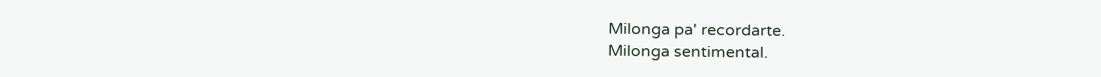Milonga pa' recordarte.
Milonga sentimental.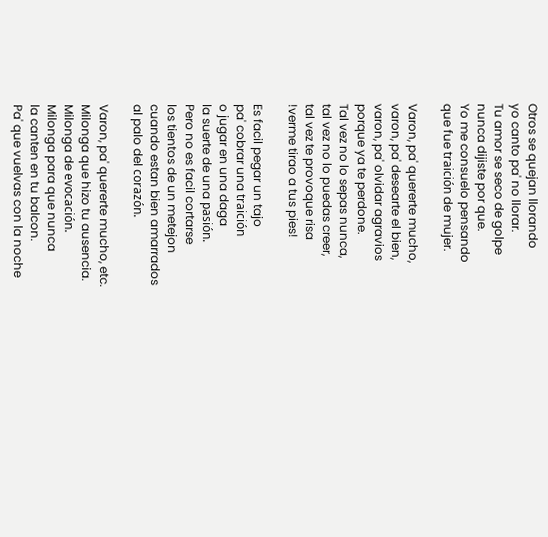Otros se quejan llorando
yo canto pa' no llorar.
Tu amor se seco de golpe
nunca dijiste por que.
Yo me consuelo pensando
que fue traición de mujer.

Varon, pa' quererte mucho,
varon, pa' desearte el bien,
varon, pa' olvidar agravios
porque ya te perdone.
Tal vez no lo sepas nunca,
tal vez no lo puedas creer,
tal vez te provoque risa
!verme tirao a tus pies!

Es facil pegar un tajo
pa' cobrar una traición
o jugar en una daga
la suerte de una pasión.
Pero no es facil cortarse
los tientos de un metejon
cuando estan bien amarrados
al palo del corazón.

Varon, pa' quererte mucho, etc.
Milonga que hizo tu ausencia.
Milonga de evocación.
Milonga para que nunca
la canten en tu balcon.
Pa' que vuelvas con la noche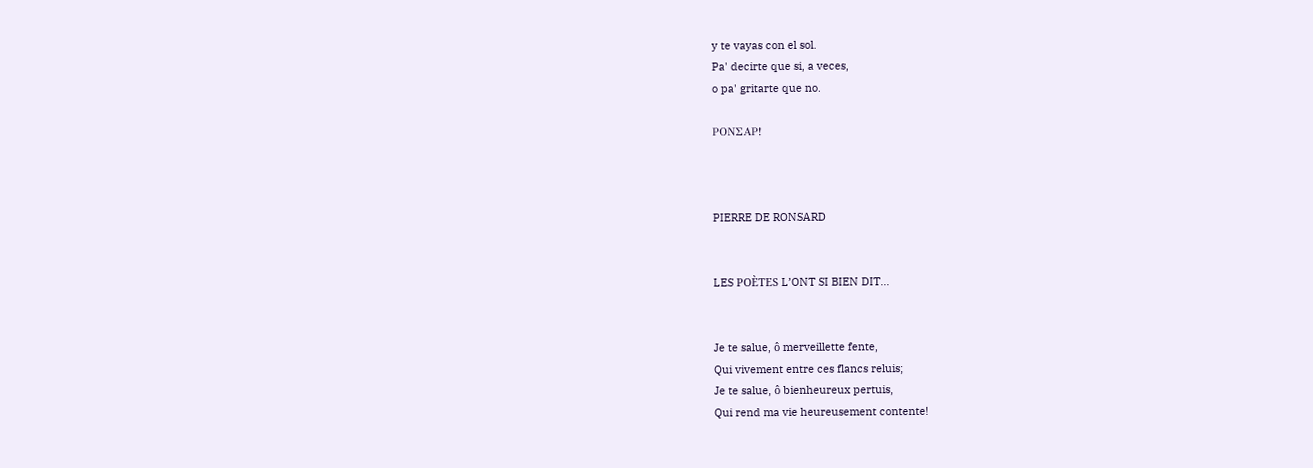y te vayas con el sol.
Pa' decirte que si, a veces,
o pa' gritarte que no.

ΡΟΝΣΑΡ!



PIERRE DE RONSARD


LES POÈTES L’ONT SI BIEN DIT...


Je te salue, ô merveillette fente,
Qui vivement entre ces flancs reluis;
Je te salue, ô bienheureux pertuis,
Qui rend ma vie heureusement contente!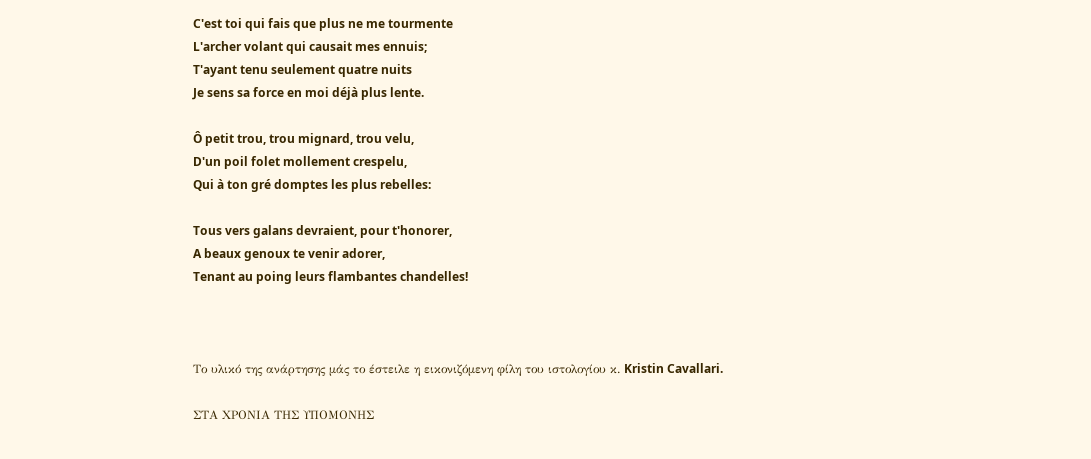C'est toi qui fais que plus ne me tourmente
L'archer volant qui causait mes ennuis;
T'ayant tenu seulement quatre nuits
Je sens sa force en moi déjà plus lente.

Ô petit trou, trou mignard, trou velu,
D'un poil folet mollement crespelu,
Qui à ton gré domptes les plus rebelles:

Tous vers galans devraient, pour t'honorer,
A beaux genoux te venir adorer,
Tenant au poing leurs flambantes chandelles!



Το υλικό της ανάρτησης μάς το έστειλε η εικονιζόμενη φίλη του ιστολογίου κ. Kristin Cavallari.

ΣΤΑ ΧΡΟΝΙΑ ΤΗΣ ΥΠΟΜΟΝΗΣ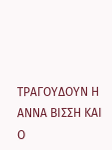ΤΡΑΓΟΥΔΟΥΝ Η ΑΝΝΑ ΒΙΣΣΗ ΚΑΙ Ο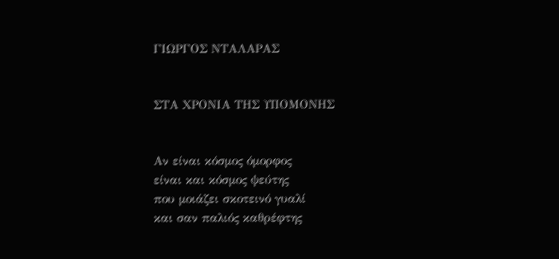ΓΙΩΡΓΟΣ ΝΤΑΛΑΡΑΣ


ΣΤΑ ΧΡΟΝΙΑ ΤΗΣ ΥΠΟΜΟΝΗΣ


Αν είναι κόσμος όμορφος
είναι και κόσμος ψεύτης
που μοιάζει σκοτεινό γυαλί
και σαν παλιός καθρέφτης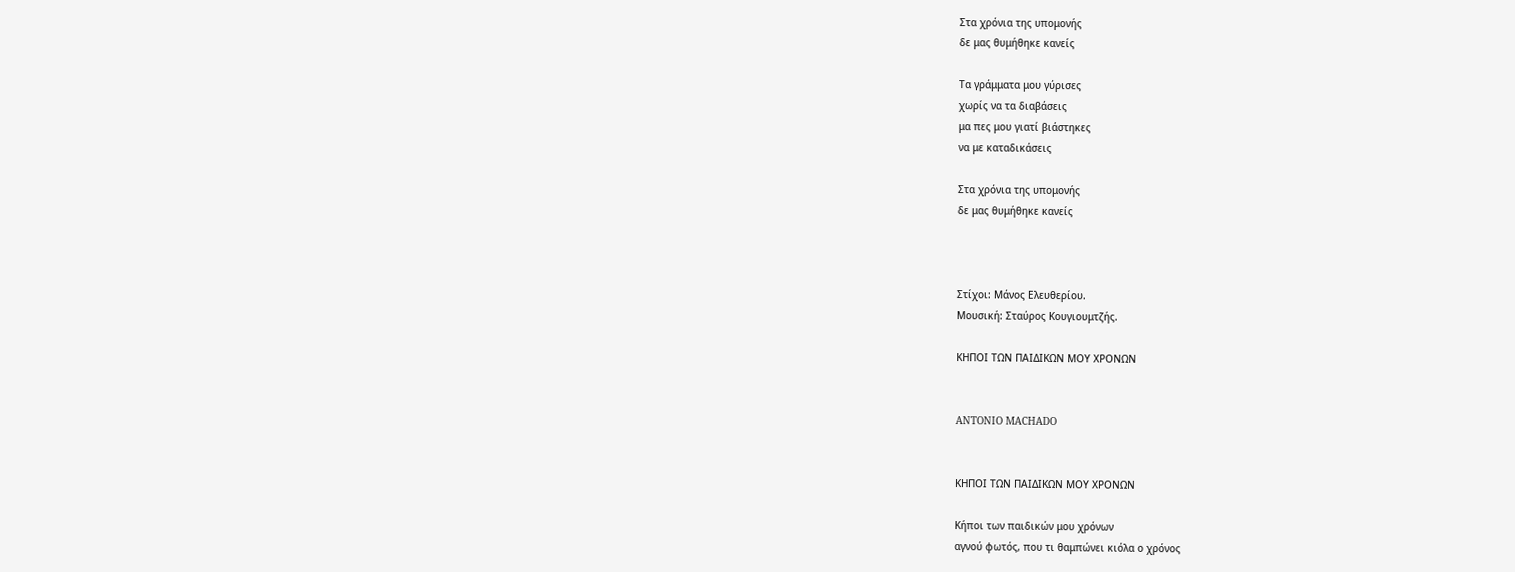Στα χρόνια της υπομονής
δε μας θυμήθηκε κανείς

Τα γράμματα μου γύρισες
χωρίς να τα διαβάσεις
μα πες μου γιατί βιάστηκες
να με καταδικάσεις

Στα χρόνια της υπομονής
δε μας θυμήθηκε κανείς



Στίχοι: Μάνος Ελευθερίου.
Μουσική: Σταύρος Κουγιουμτζής.

ΚΗΠΟΙ ΤΩΝ ΠΑΙΔΙΚΩΝ ΜΟΥ ΧΡΟΝΩΝ


ANTONIO MACHADO


ΚΗΠΟΙ ΤΩΝ ΠΑΙΔΙΚΩΝ ΜΟΥ ΧΡΟΝΩΝ

Κήποι των παιδικών μου χρόνων
αγνού φωτός, που τι θαμπώνει κιόλα ο χρόνος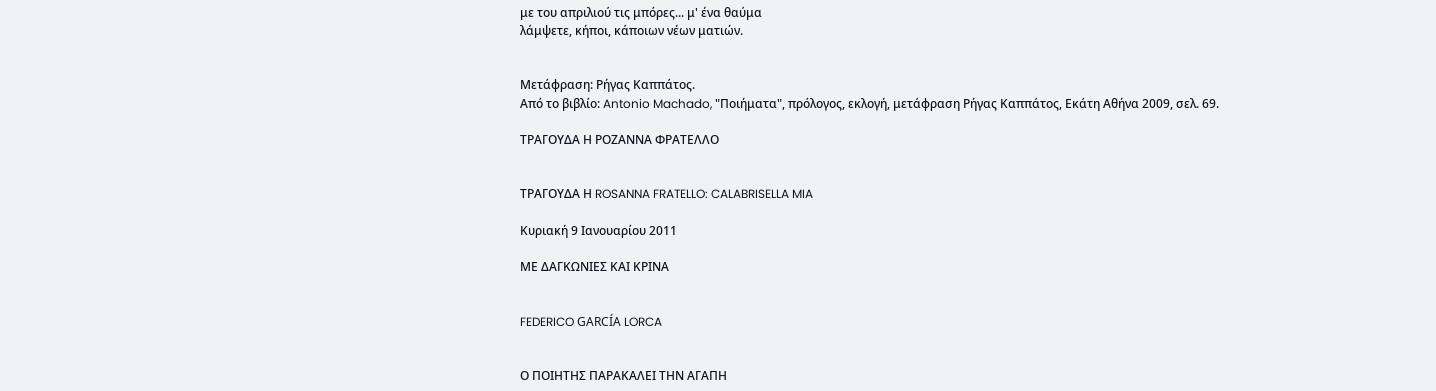με του απριλιού τις μπόρες... μ' ένα θαύμα
λάμψετε, κήποι, κάποιων νέων ματιών.


Μετάφραση: Ρήγας Καππάτος.
Από το βιβλίο: Antonio Machado, "Ποιήματα", πρόλογος, εκλογή, μετάφραση Ρήγας Καππάτος, Εκάτη Αθήνα 2009, σελ. 69.

ΤΡΑΓΟΥΔΑ Η ΡΟΖΑΝΝΑ ΦΡΑΤΕΛΛΟ


ΤΡΑΓΟΥΔΑ Η ROSANNA FRATELLO: CALABRISELLA MIA

Κυριακή 9 Ιανουαρίου 2011

ΜΕ ΔΑΓΚΩΝΙΕΣ ΚΑΙ ΚΡΙΝΑ


FEDERICO GARCÍA LORCA


Ο ΠΟΙΗΤΗΣ ΠΑΡΑΚΑΛΕΙ ΤΗΝ ΑΓΑΠΗ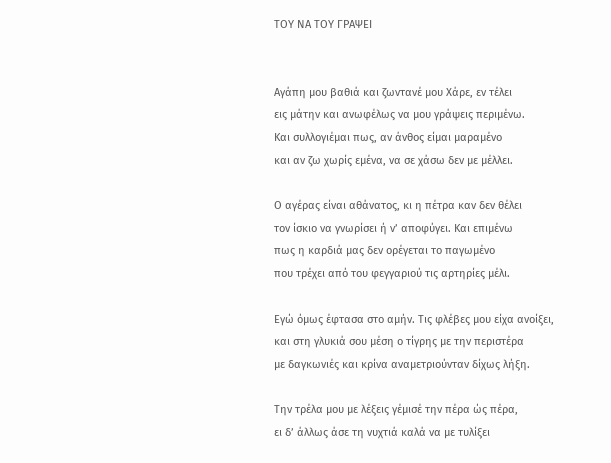ΤΟΥ ΝΑ ΤΟΥ ΓΡΑΨΕΙ


Αγάπη μου βαθιά και ζωντανέ μου Χάρε, εν τέλει
εις μάτην και ανωφέλως να μου γράψεις περιμένω.
Και συλλογιέμαι πως, αν άνθος είμαι μαραμένο
και αν ζω χωρίς εμένα, να σε χάσω δεν με μέλλει.

Ο αγέρας είναι αθάνατος, κι η πέτρα καν δεν θέλει
τον ίσκιο να γνωρίσει ή ν’ αποφύγει. Και επιμένω
πως η καρδιά μας δεν ορέγεται το παγωμένο
που τρέχει από του φεγγαριού τις αρτηρίες μέλι.

Εγώ όμως έφτασα στο αμήν. Τις φλέβες μου είχα ανοίξει,
και στη γλυκιά σου μέση ο τίγρης με την περιστέρα
με δαγκωνιές και κρίνα αναμετριούνταν δίχως λήξη.

Την τρέλα μου με λέξεις γέμισέ την πέρα ώς πέρα,
ει δ’ άλλως άσε τη νυχτιά καλά να με τυλίξει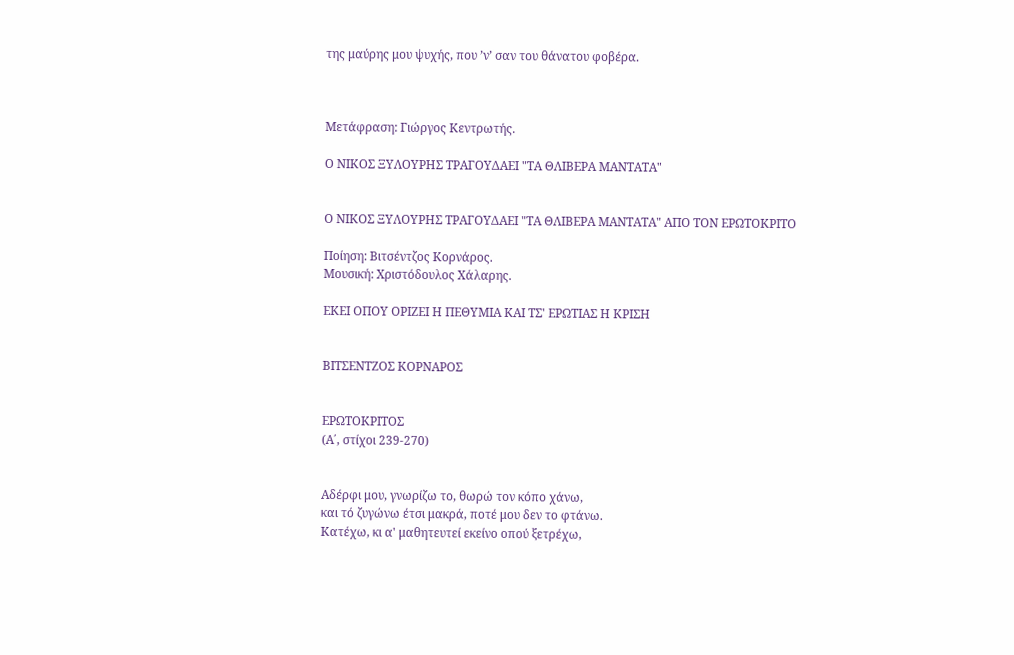της μαύρης μου ψυχής, που ’ν’ σαν του θάνατου φοβέρα.



Μετάφραση: Γιώργος Κεντρωτής.

Ο ΝΙΚΟΣ ΞΥΛΟΥΡΗΣ ΤΡΑΓΟΥΔΑΕΙ "ΤΑ ΘΛΙΒΕΡΑ ΜΑΝΤΑΤΑ"


Ο ΝΙΚΟΣ ΞΥΛΟΥΡΗΣ ΤΡΑΓΟΥΔΑΕΙ "ΤΑ ΘΛΙΒΕΡΑ ΜΑΝΤΑΤΑ" ΑΠΟ ΤΟΝ ΕΡΩΤΟΚΡΙΤΟ

Ποίηση: Βιτσέντζος Κορνάρος.
Μουσική: Χριστόδουλος Χάλαρης.

ΕΚΕΙ ΟΠΟΥ ΟΡΙΖΕΙ Η ΠΕΘΥΜΙΑ ΚΑΙ ΤΣ' ΕΡΩΤΙΑΣ Η ΚΡΙΣΗ


ΒΙΤΣΕΝΤΖΟΣ ΚΟΡΝΑΡΟΣ


ΕΡΩΤΟΚΡΙΤΟΣ
(Α΄, στίχοι 239-270)


Αδέρφι μου, γνωρίζω το, θωρώ τον κόπο χάνω,
και τό ζυγώνω έτσι μακρά, ποτέ μου δεν το φτάνω.
Κατέχω, κι α' μαθητευτεί εκείνο οπού ξετρέχω,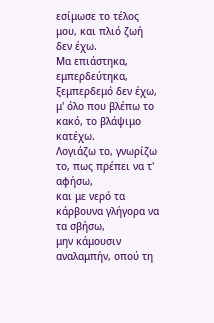εσίμωσε το τέλος μου, και πλιό ζωή δεν έχω.
Μα επιάστηκα, εμπερδεύτηκα, ξεμπερδεμό δεν έχω,
μ' όλο που βλέπω το κακό, το βλάψιμο κατέχω.
Λογιάζω το, γνωρίζω το, πως πρέπει να τ' αφήσω,
και με νερό τα κάρβουνα γλήγορα να τα σβήσω,
μην κάμουσιν αναλαμπήν, οπού τη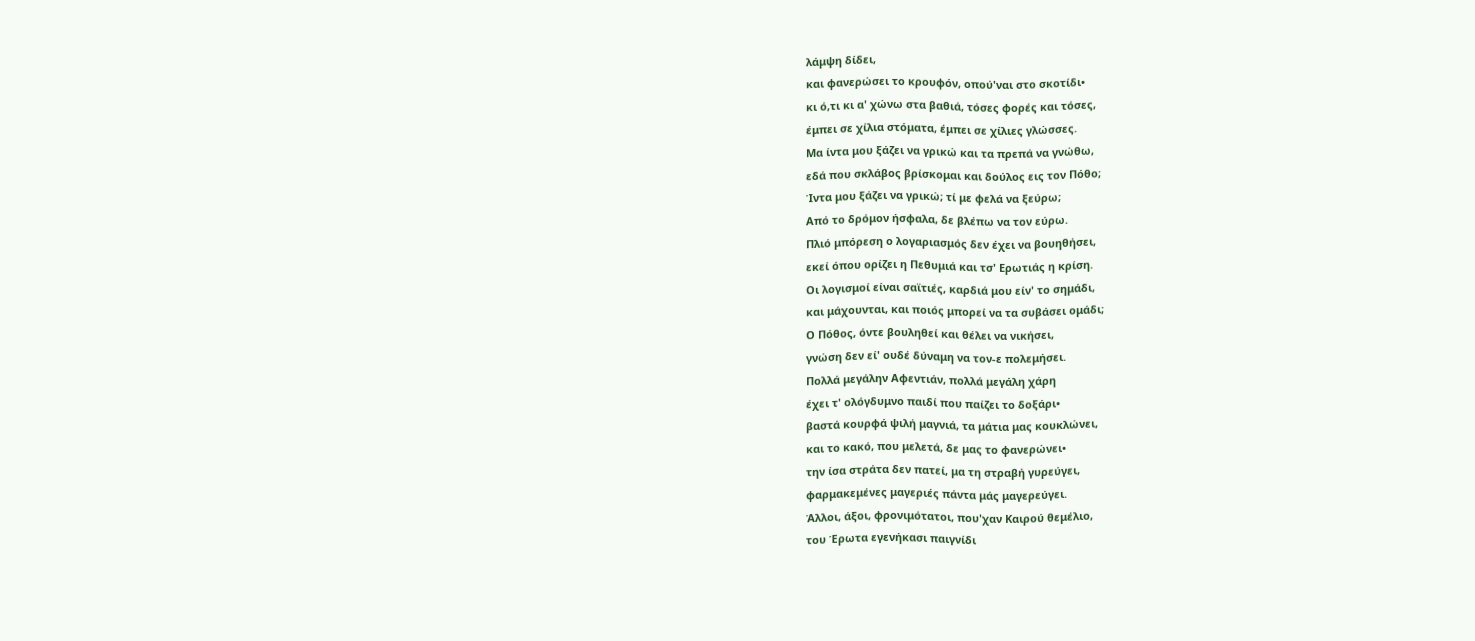λάμψη δίδει,
και φανερώσει το κρουφόν, οπού'ναι στο σκοτίδι•
κι ό,τι κι α' χώνω στα βαθιά, τόσες φορές και τόσες,
έμπει σε χίλια στόματα, έμπει σε χίλιες γλώσσες.
Μα ίντα μου ξάζει να γρικώ και τα πρεπά να γνώθω,
εδά που σκλάβος βρίσκομαι και δούλος εις τον Πόθο;
Ίντα μου ξάζει να γρικώ; τί με φελά να ξεύρω;
Από το δρόμον ήσφαλα, δε βλέπω να τον εύρω.
Πλιό μπόρεση ο λογαριασμός δεν έχει να βουηθήσει,
εκεί όπου ορίζει η Πεθυμιά και τσ' Ερωτιάς η κρίση.
Οι λογισμοί είναι σαϊτιές, καρδιά μου είν' το σημάδι,
και μάχουνται, και ποιός μπορεί να τα συβάσει ομάδι;
Ο Πόθος, όντε βουληθεί και θέλει να νικήσει,
γνώση δεν εί' ουδέ δύναμη να τον-ε πολεμήσει.
Πολλά μεγάλην Αφεντιάν, πολλά μεγάλη χάρη
έχει τ' ολόγδυμνο παιδί που παίζει το δοξάρι•
βαστά κουρφά ψιλή μαγνιά, τα μάτια μας κουκλώνει,
και το κακό, που μελετά, δε μας το φανερώνει•
την ίσα στράτα δεν πατεί, μα τη στραβή γυρεύγει,
φαρμακεμένες μαγεριές πάντα μάς μαγερεύγει.
Άλλοι, άξοι, φρονιμότατοι, που'χαν Καιρού θεμέλιο,
του Έρωτα εγενήκασι παιγνίδι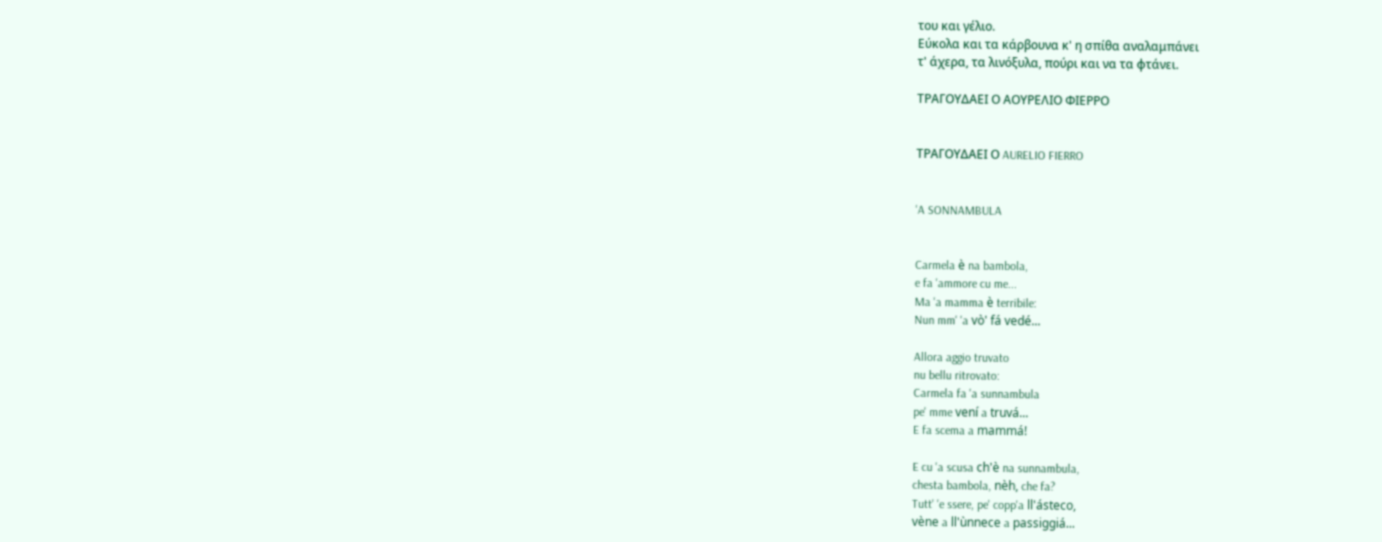του και γέλιο.
Εύκολα και τα κάρβουνα κ' η σπίθα αναλαμπάνει
τ' άχερα, τα λινόξυλα, πούρι και να τα φτάνει.

ΤΡΑΓΟΥΔΑΕΙ Ο ΑΟΥΡΕΛΙΟ ΦΙΕΡΡΟ


ΤΡΑΓΟΥΔΑΕΙ Ο AURELIO FIERRO


'A SONNAMBULA


Carmela è na bambola,
e fa 'ammore cu me...
Ma 'a mamma è terribile:
Nun mm' 'a vò' fá vedé...

Allora aggio truvato
nu bellu ritrovato:
Carmela fa 'a sunnambula
pe' mme vení a truvá...
E fa scema a mammá!

E cu 'a scusa ch'è na sunnambula,
chesta bambola, nèh, che fa?
Tutt' 'e ssere, pe' copp'a ll'ásteco,
vène a ll'ùnnece a passiggiá...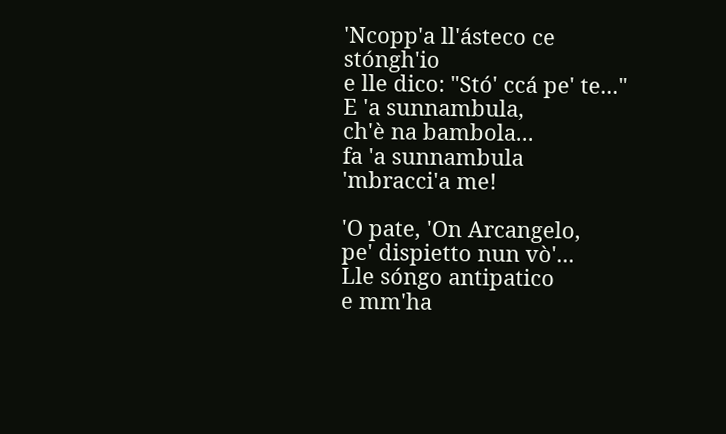'Ncopp'a ll'ásteco ce stóngh'io
e lle dico: "Stó' ccá pe' te..."
E 'a sunnambula,
ch'è na bambola...
fa 'a sunnambula
'mbracci'a me!

'O pate, 'On Arcangelo,
pe' dispietto nun vò'...
Lle sóngo antipatico
e mm'ha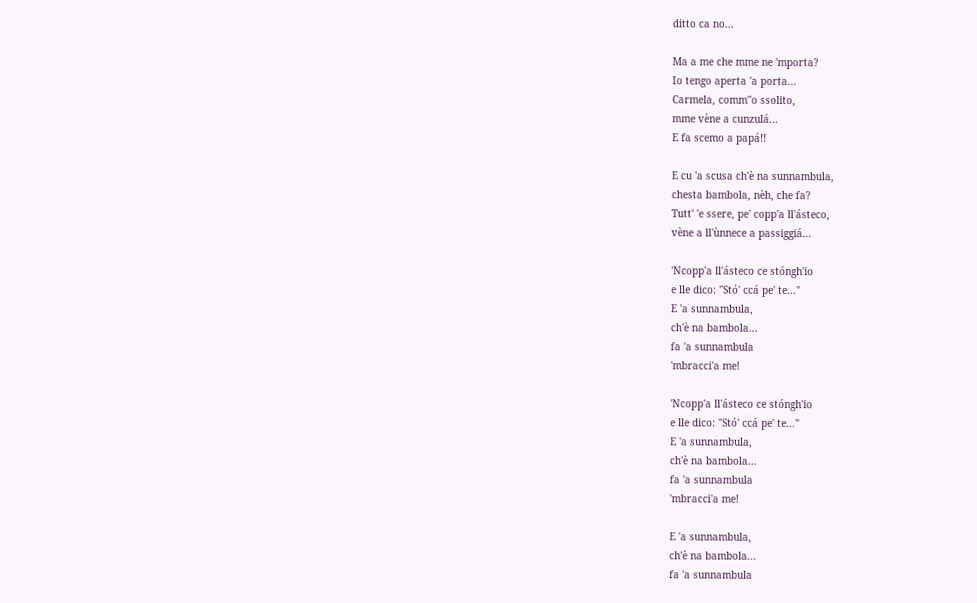ditto ca no...

Ma a me che mme ne 'mporta?
Io tengo aperta 'a porta...
Carmela, comm''o ssolito,
mme vène a cunzulá...
E fa scemo a papá!!

E cu 'a scusa ch'è na sunnambula,
chesta bambola, nèh, che fa?
Tutt' 'e ssere, pe' copp'a ll'ásteco,
vène a ll'ùnnece a passiggiá...

'Ncopp'a ll'ásteco ce stóngh'io
e lle dico: "Stó' ccá pe' te..."
E 'a sunnambula,
ch'è na bambola...
fa 'a sunnambula
'mbracci'a me!

'Ncopp'a ll'ásteco ce stóngh'io
e lle dico: "Stó' ccá pe' te..."
E 'a sunnambula,
ch'è na bambola...
fa 'a sunnambula
'mbracci'a me!

E 'a sunnambula,
ch'è na bambola...
fa 'a sunnambula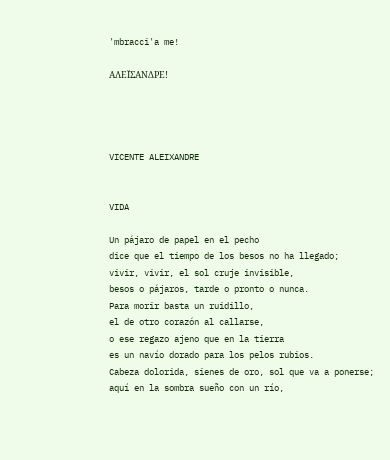'mbracci'a me!

ΑΛΕΪΣΑΝΔΡΕ!




VICENTE ALEIXANDRE


VIDA

Un pájaro de papel en el pecho
dice que el tiempo de los besos no ha llegado;
vivir, vivir, el sol cruje invisible,
besos o pájaros, tarde o pronto o nunca.
Para morir basta un ruidillo,
el de otro corazón al callarse,
o ese regazo ajeno que en la tierra
es un navío dorado para los pelos rubios.
Cabeza dolorida, sienes de oro, sol que va a ponerse;
aquí en la sombra sueño con un río,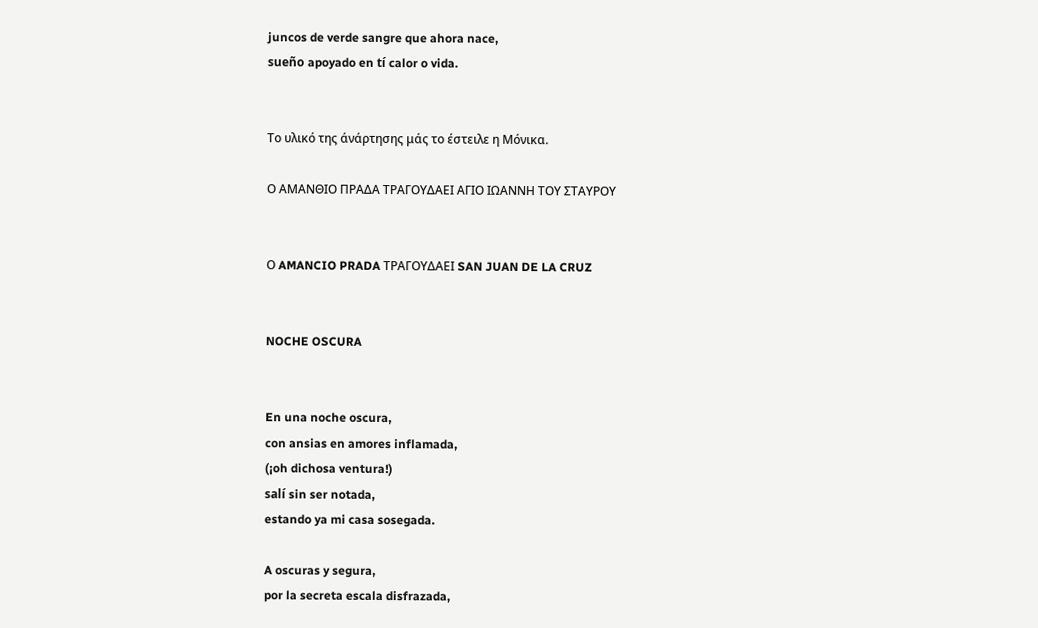juncos de verde sangre que ahora nace,
sueño apoyado en tí calor o vida.


Το υλικό της άνάρτησης μάς το έστειλε η Μόνικα.

Ο ΑΜΑΝΘΙΟ ΠΡΑΔΑ ΤΡΑΓΟΥΔΑΕΙ ΑΓΙΟ ΙΩΑΝΝΗ ΤΟΥ ΣΤΑΥΡΟΥ


Ο AMANCIO PRADA ΤΡΑΓΟΥΔΑΕΙ SAN JUAN DE LA CRUZ


NOCHE OSCURA


En una noche oscura,
con ansias en amores inflamada,
(¡oh dichosa ventura!)
salí sin ser notada,
estando ya mi casa sosegada.

A oscuras y segura,
por la secreta escala disfrazada,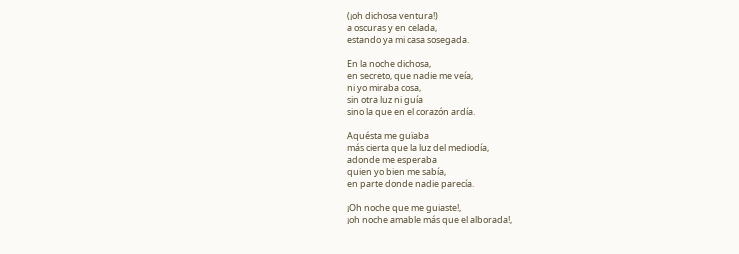(¡oh dichosa ventura!)
a oscuras y en celada,
estando ya mi casa sosegada.

En la noche dichosa,
en secreto, que nadie me veía,
ni yo miraba cosa,
sin otra luz ni guía
sino la que en el corazón ardía.

Aquésta me guïaba
más cierta que la luz del mediodía,
adonde me esperaba
quien yo bien me sabía,
en parte donde nadie parecía.

¡Oh noche que me guiaste!,
¡oh noche amable más que el alborada!,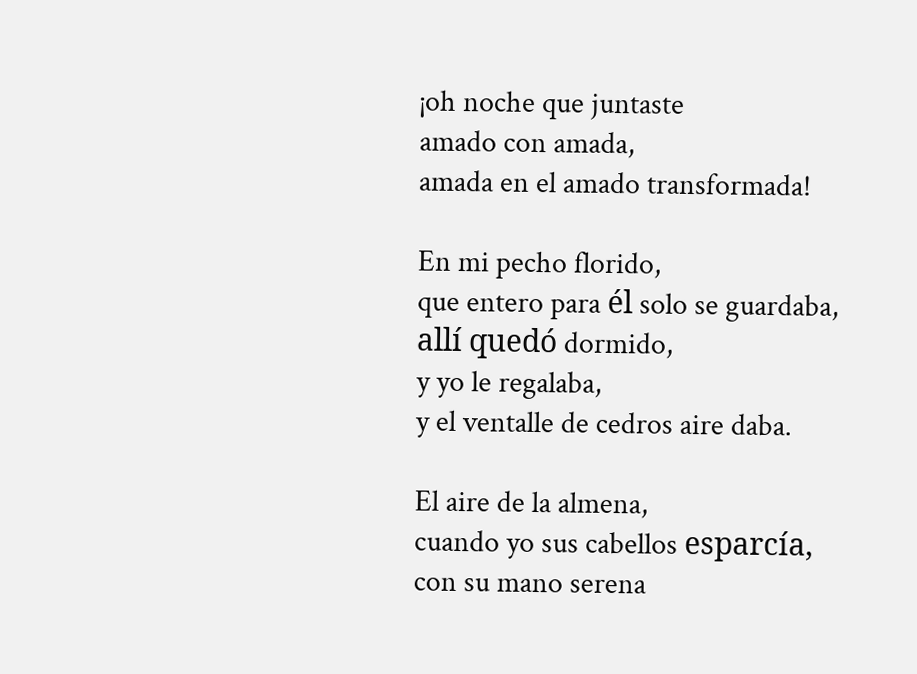¡oh noche que juntaste
amado con amada,
amada en el amado transformada!

En mi pecho florido,
que entero para él solo se guardaba,
allí quedó dormido,
y yo le regalaba,
y el ventalle de cedros aire daba.

El aire de la almena,
cuando yo sus cabellos esparcía,
con su mano serena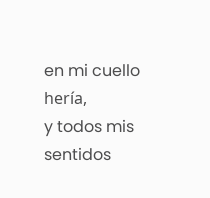en mi cuello hería,
y todos mis sentidos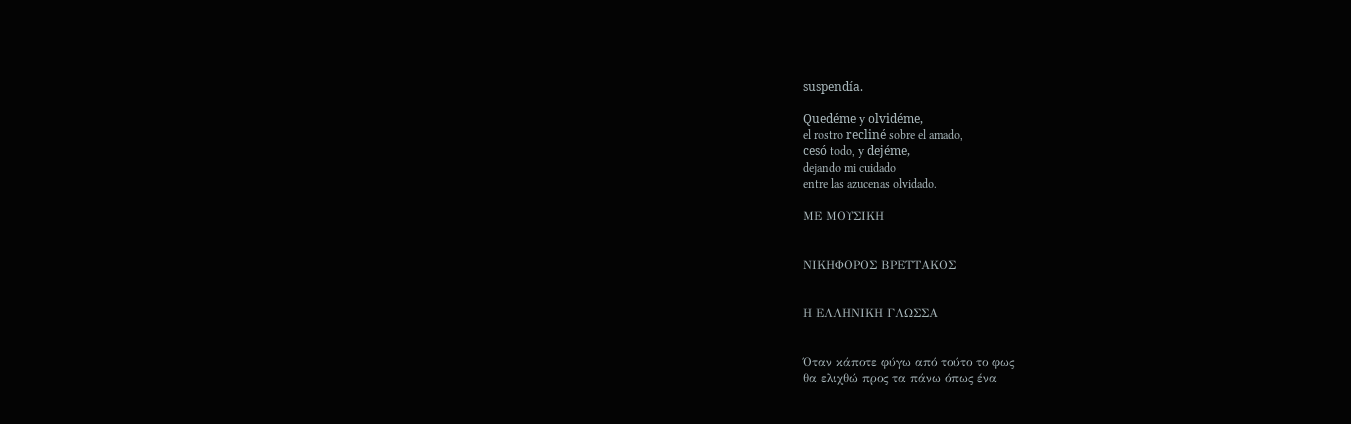suspendía.

Quedéme y olvidéme,
el rostro recliné sobre el amado,
cesó todo, y dejéme,
dejando mi cuidado
entre las azucenas olvidado.

ΜΕ ΜΟΥΣΙΚΗ


ΝΙΚΗΦΟΡΟΣ ΒΡΕΤΤΑΚΟΣ


Η ΕΛΛΗΝΙΚΗ ΓΛΩΣΣΑ


Όταν κάποτε φύγω από τούτο το φως
θα ελιχθώ προς τα πάνω όπως ένα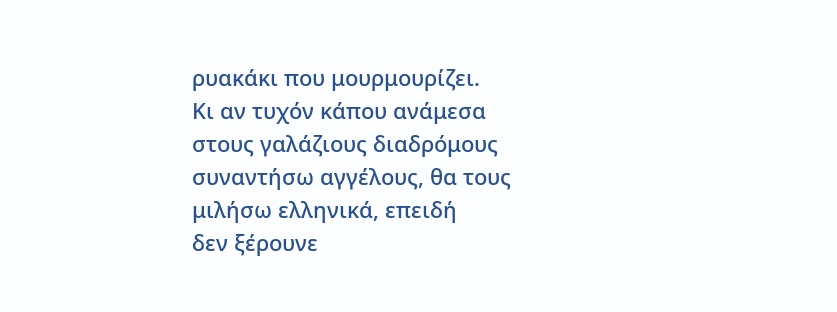ρυακάκι που μουρμουρίζει.
Κι αν τυχόν κάπου ανάμεσα
στους γαλάζιους διαδρόμους
συναντήσω αγγέλους, θα τους
μιλήσω ελληνικά, επειδή
δεν ξέρουνε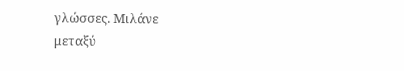γλώσσες. Μιλάνε
μεταξύ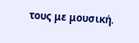τους με μουσική.